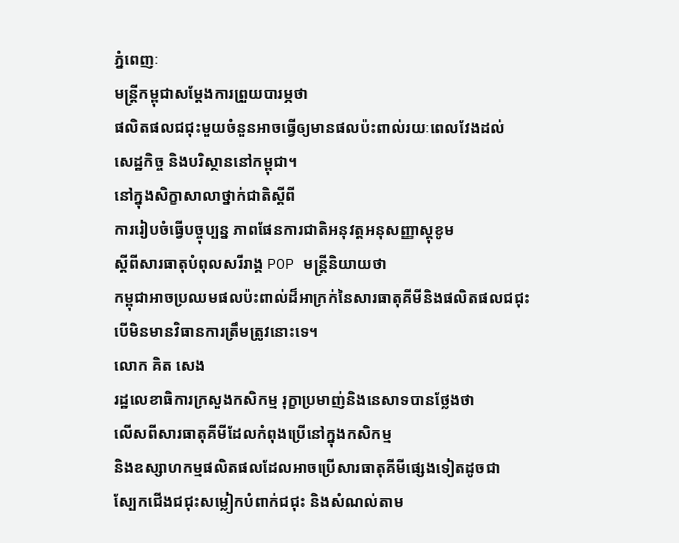ភ្នំពេញៈ
មន្រ្តីកម្ពុជាសម្ដែងការព្រួយបារម្ភថា
ផលិតផលជជុះមួយចំនួនអាចធ្វើឲ្យមានផលប៉ះពាល់រយៈពេលវែងដល់
សេដ្ឋកិច្ច និងបរិស្ថាននៅកម្ពុជា។
នៅក្នុងសិក្ខាសាលាថ្នាក់ជាតិស្ដីពី
ការរៀបចំធ្វើបច្ចុប្បន្ន ភាពផែនការជាតិអនុវត្តអនុសញ្ញាស្ដុខូម
ស្ដីពីសារធាតុបំពុលសរីរាង្គ POP មន្រ្តីនិយាយថា
កម្ពុជាអាចប្រឈមផលប៉ះពាល់ដ៏អាក្រក់នៃសារធាតុគីមីនិងផលិតផលជជុះ
បើមិនមានវិធានការត្រឹមត្រូវនោះទេ។
លោក គិត សេង
រដ្ឋលេខាធិការក្រសួងកសិកម្ម រុក្ខាប្រមាញ់និងនេសាទបានថ្លែងថា
លើសពីសារធាតុគីមីដែលកំពុងប្រើនៅក្នុងកសិកម្ម
និងឧស្សាហកម្មផលិតផលដែលអាចប្រើសារធាតុគីមីផ្សេងទៀតដូចជា
ស្បែកជើងជជុះសម្លៀកបំពាក់ជជុះ និងសំណល់តាម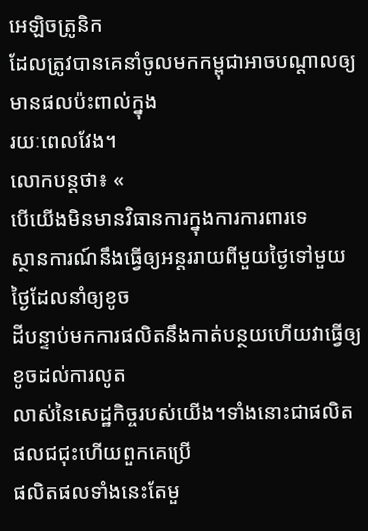អេឡិចត្រូនិក
ដែលត្រូវបានគេនាំចូលមកកម្ពុជាអាចបណ្ដាលឲ្យមានផលប៉ះពាល់ក្នុង
រយៈពេលវែង។
លោកបន្តថា៖ «
បើយើងមិនមានវិធានការក្នុងការការពារទេ
ស្ថានការណ៍នឹងធ្វើឲ្យអន្តររាយពីមួយថ្ងៃទៅមួយថ្ងៃដែលនាំឲ្យខូច
ដីបន្ទាប់មកការផលិតនឹងកាត់បន្ថយហើយវាធ្វើឲ្យខូចដល់ការលូត
លាស់នៃសេដ្ឋកិច្ចរបស់យើង។ទាំងនោះជាផលិតផលជជុះហើយពួកគេប្រើ
ផលិតផលទាំងនេះតែមួ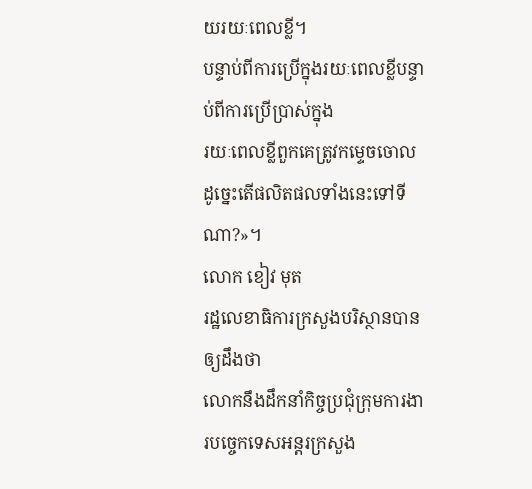យរយៈពេលខ្លី។
បន្ទាប់ពីការប្រើក្នុងរយៈពេលខ្លីបន្ទាប់ពីការប្រើប្រាស់ក្នុង
រយៈពេលខ្លីពួកគេត្រូវកម្ទេចចោលដូច្នេះតើផលិតផលទាំងនេះទៅទី
ណា?»។
លោក ខៀវ មុត
រដ្ឋលេខាធិការក្រសួងបរិស្ថានបានឲ្យដឹងថា
លោកនឹងដឹកនាំកិច្ចប្រជុំក្រុមការងារបច្ចេកទេសអន្តរក្រសួង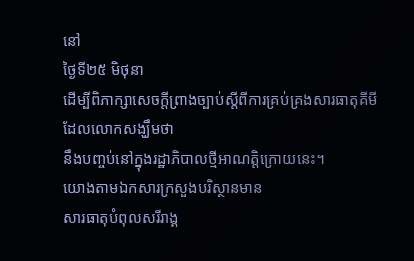នៅ
ថ្ងៃទី២៥ មិថុនា
ដើម្បីពិភាក្សាសេចក្ដីព្រាងច្បាប់ស្ដីពីការគ្រប់គ្រងសារធាតុគីមី
ដែលលោកសង្ឃឹមថា
នឹងបញ្ចប់នៅក្នុងរដ្ឋាភិបាលថ្មីអាណត្តិក្រោយនេះ។
យោងតាមឯកសារក្រសួងបរិស្ថានមាន
សារធាតុបំពុលសរីរាង្គ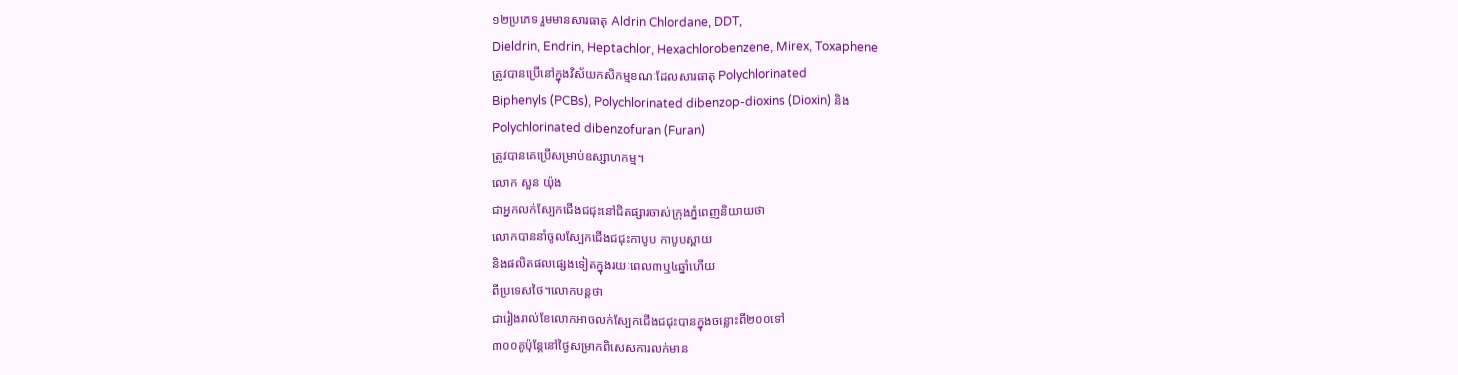១២ប្រភេទ រួមមានសារធាតុ Aldrin Chlordane, DDT,
Dieldrin, Endrin, Heptachlor, Hexachlorobenzene, Mirex, Toxaphene
ត្រូវបានប្រើនៅក្នុងវិស័យកសិកម្មខណៈដែលសារធាតុ Polychlorinated
Biphenyls (PCBs), Polychlorinated dibenzop-dioxins (Dioxin) និង
Polychlorinated dibenzofuran (Furan)
ត្រូវបានគេប្រើសម្រាប់ឧស្សាហកម្ម។
លោក សួន យ៉ុង
ជាអ្នកលក់ស្បែកជើងជជុះនៅជិតផ្សារចាស់ក្រុងភ្នំពេញនិយាយថា
លោកបាននាំចូលស្បែកជើងជជុះកាបូប កាបូបស្ពាយ
និងផលិតផលផ្សេងទៀតក្នុងរយៈពេល៣ឬ៤ឆ្នាំហើយ
ពីប្រទេសថៃ។លោកបន្តថា
ជារៀងរាល់ខែលោកអាចលក់ស្បែកជើងជជុះបានក្នុងចន្លោះពី២០០ទៅ
៣០០គូប៉ុន្តែនៅថ្ងៃសម្រាកពិសេសការលក់មាន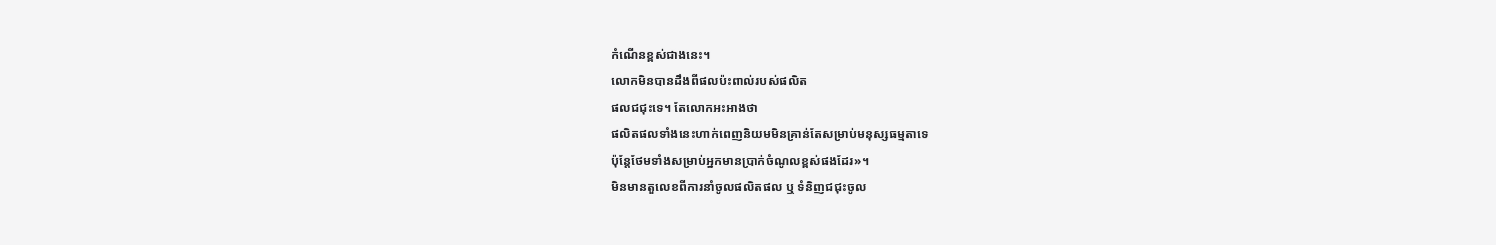កំណើនខ្ពស់ជាងនេះ។
លោកមិនបានដឹងពីផលប៉ះពាល់របស់ផលិត
ផលជជុះទេ។ តែលោកអះអាងថា
ផលិតផលទាំងនេះហាក់ពេញនិយមមិនគ្រាន់តែសម្រាប់មនុស្សធម្មតាទេ
ប៉ុន្តែថែមទាំងសម្រាប់អ្នកមានប្រាក់ចំណូលខ្ពស់ផងដែរ»។
មិនមានតួលេខពីការនាំចូលផលិតផល ឬ ទំនិញជជុះចូល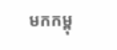មកកម្ពុ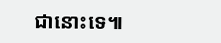ជានោះទេ៕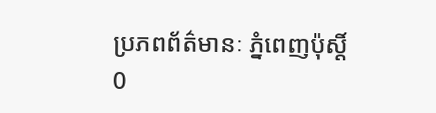ប្រភពព័ត៌មានៈ ភ្នំពេញប៉ុស្តិ៍
0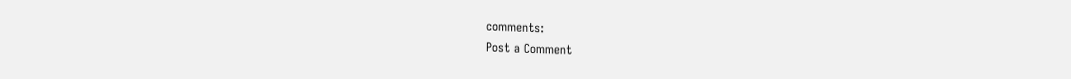comments:
Post a Comment